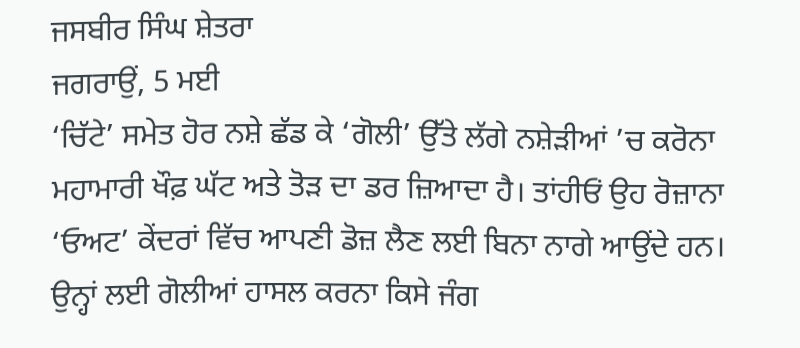ਜਸਬੀਰ ਸਿੰਘ ਸ਼ੇਤਰਾ
ਜਗਰਾਉਂ, 5 ਮਈ
‘ਚਿੱਟੇ’ ਸਮੇਤ ਹੋਰ ਨਸ਼ੇ ਛੱਡ ਕੇ ‘ਗੋਲੀ’ ਉੱਤੇ ਲੱਗੇ ਨਸ਼ੇੜੀਆਂ ’ਚ ਕਰੋਨਾ ਮਹਾਮਾਰੀ ਖੌਫ਼ ਘੱਟ ਅਤੇ ਤੋੜ ਦਾ ਡਰ ਜ਼ਿਆਦਾ ਹੈ। ਤਾਂਹੀਓਂ ਉਹ ਰੋਜ਼ਾਨਾ ‘ਓਅਟ’ ਕੇਂਦਰਾਂ ਵਿੱਚ ਆਪਣੀ ਡੋਜ਼ ਲੈਣ ਲਈ ਬਿਨਾ ਨਾਗੇ ਆਉਂਦੇ ਹਨ। ਉਨ੍ਹਾਂ ਲਈ ਗੋਲੀਆਂ ਹਾਸਲ ਕਰਨਾ ਕਿਸੇ ਜੰਗ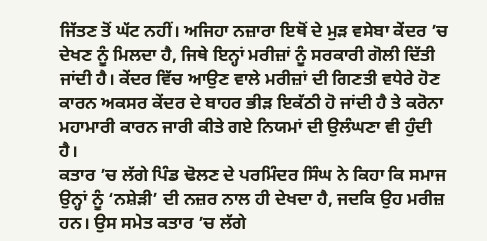ਜਿੱਤਣ ਤੋਂ ਘੱਟ ਨਹੀਂ। ਅਜਿਹਾ ਨਜ਼ਾਰਾ ਇਥੋਂ ਦੇ ਮੁੜ ਵਸੇਬਾ ਕੇਂਦਰ ’ਚ ਦੇਖਣ ਨੂੰ ਮਿਲਦਾ ਹੈ, ਜਿਥੇ ਇਨ੍ਹਾਂ ਮਰੀਜ਼ਾਂ ਨੂੰ ਸਰਕਾਰੀ ਗੋਲੀ ਦਿੱਤੀ ਜਾਂਦੀ ਹੈ। ਕੇਂਦਰ ਵਿੱਚ ਆਉਣ ਵਾਲੇ ਮਰੀਜ਼ਾਂ ਦੀ ਗਿਣਤੀ ਵਧੇਰੇ ਹੋਣ ਕਾਰਨ ਅਕਸਰ ਕੇਂਦਰ ਦੇ ਬਾਹਰ ਭੀੜ ਇਕੱਠੀ ਹੋ ਜਾਂਦੀ ਹੈ ਤੇ ਕਰੋਨਾ ਮਹਾਮਾਰੀ ਕਾਰਨ ਜਾਰੀ ਕੀਤੇ ਗਏ ਨਿਯਮਾਂ ਦੀ ਉਲੰਘਣਾ ਵੀ ਹੁੰਦੀ ਹੈ।
ਕਤਾਰ ’ਚ ਲੱਗੇ ਪਿੰਡ ਢੋਲਣ ਦੇ ਪਰਮਿੰਦਰ ਸਿੰਘ ਨੇ ਕਿਹਾ ਕਿ ਸਮਾਜ ਉਨ੍ਹਾਂ ਨੂੰ ‘ਨਸ਼ੇੜੀ’ ਦੀ ਨਜ਼ਰ ਨਾਲ ਹੀ ਦੇਖਦਾ ਹੈ, ਜਦਕਿ ਉਹ ਮਰੀਜ਼ ਹਨ। ਉਸ ਸਮੇਤ ਕਤਾਰ ’ਚ ਲੱਗੇ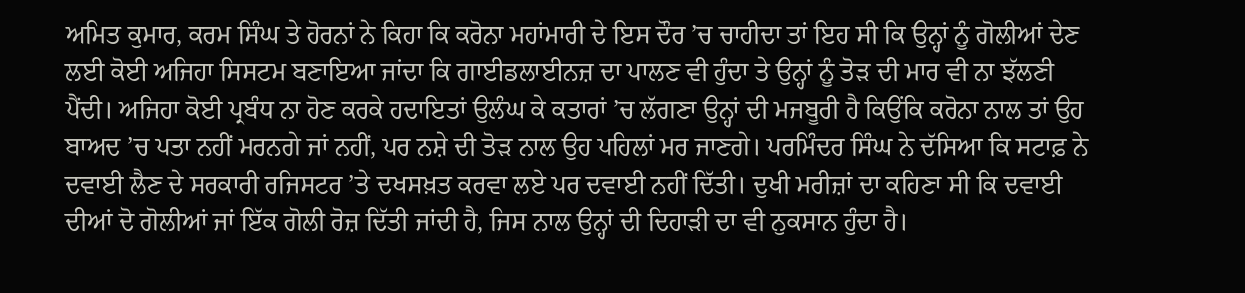ਅਮਿਤ ਕੁਮਾਰ, ਕਰਮ ਸਿੰਘ ਤੇ ਹੋਰਨਾਂ ਨੇ ਕਿਹਾ ਕਿ ਕਰੋਨਾ ਮਹਾਂਮਾਰੀ ਦੇ ਇਸ ਦੌਰ ’ਚ ਚਾਹੀਦਾ ਤਾਂ ਇਹ ਸੀ ਕਿ ਉਨ੍ਹਾਂ ਨੂੰ ਗੋਲੀਆਂ ਦੇਣ ਲਈ ਕੋਈ ਅਜਿਹਾ ਸਿਸਟਮ ਬਣਾਇਆ ਜਾਂਦਾ ਕਿ ਗਾਈਡਲਾਈਨਜ਼ ਦਾ ਪਾਲਣ ਵੀ ਹੁੰਦਾ ਤੇ ਉਨ੍ਹਾਂ ਨੂੰ ਤੋੜ ਦੀ ਮਾਰ ਵੀ ਨਾ ਝੱਲਣੀ ਪੈਂਦੀ। ਅਜਿਹਾ ਕੋਈ ਪ੍ਰਬੰਧ ਨਾ ਹੋਣ ਕਰਕੇ ਹਦਾਇਤਾਂ ਉਲੰਘ ਕੇ ਕਤਾਰਾਂ ’ਚ ਲੱਗਣਾ ਉਨ੍ਹਾਂ ਦੀ ਮਜਬੂਰੀ ਹੈ ਕਿਉਂਕਿ ਕਰੋਨਾ ਨਾਲ ਤਾਂ ਉਹ ਬਾਅਦ ’ਚ ਪਤਾ ਨਹੀਂ ਮਰਨਗੇ ਜਾਂ ਨਹੀਂ, ਪਰ ਨਸ਼ੇ ਦੀ ਤੋੜ ਨਾਲ ਉਹ ਪਹਿਲਾਂ ਮਰ ਜਾਣਗੇ। ਪਰਮਿੰਦਰ ਸਿੰਘ ਨੇ ਦੱਸਿਆ ਕਿ ਸਟਾਫ਼ ਨੇ ਦਵਾਈ ਲੈਣ ਦੇ ਸਰਕਾਰੀ ਰਜਿਸਟਰ ’ਤੇ ਦਖਸਖ਼ਤ ਕਰਵਾ ਲਏ ਪਰ ਦਵਾਈ ਨਹੀਂ ਦਿੱਤੀ। ਦੁਖੀ ਮਰੀਜ਼ਾਂ ਦਾ ਕਹਿਣਾ ਸੀ ਕਿ ਦਵਾਈ ਦੀਆਂ ਦੋ ਗੋਲੀਆਂ ਜਾਂ ਇੱਕ ਗੋਲੀ ਰੋਜ਼ ਦਿੱਤੀ ਜਾਂਦੀ ਹੈ, ਜਿਸ ਨਾਲ ਉਨ੍ਹਾਂ ਦੀ ਦਿਹਾੜੀ ਦਾ ਵੀ ਨੁਕਸਾਨ ਹੁੰਦਾ ਹੈ।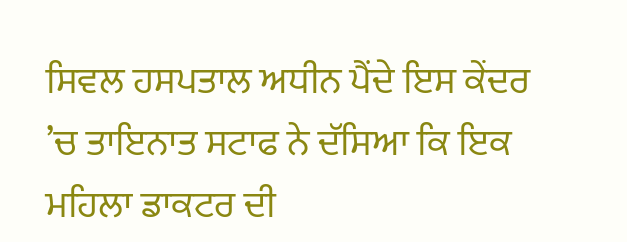ਸਿਵਲ ਹਸਪਤਾਲ ਅਧੀਨ ਪੈਂਦੇ ਇਸ ਕੇਂਦਰ ’ਚ ਤਾਇਨਾਤ ਸਟਾਫ ਨੇ ਦੱਸਿਆ ਕਿ ਇਕ ਮਹਿਲਾ ਡਾਕਟਰ ਦੀ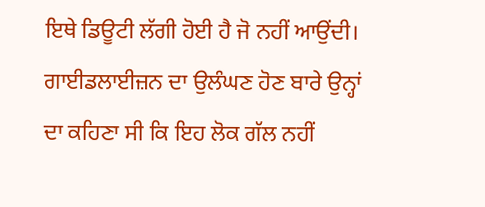ਇਥੇ ਡਿਊਟੀ ਲੱਗੀ ਹੋਈ ਹੈ ਜੋ ਨਹੀਂ ਆਉਂਦੀ। ਗਾਈਡਲਾਈਜ਼ਨ ਦਾ ਉਲੰਘਣ ਹੋਣ ਬਾਰੇ ਉਨ੍ਹਾਂ ਦਾ ਕਹਿਣਾ ਸੀ ਕਿ ਇਹ ਲੋਕ ਗੱਲ ਨਹੀਂ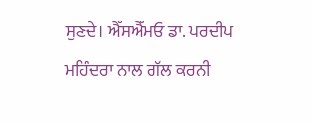ਸੁਣਦੇ। ਐੱਸਐੱਮਓ ਡਾ. ਪਰਦੀਪ ਮਹਿੰਦਰਾ ਨਾਲ ਗੱਲ ਕਰਨੀ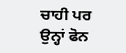ਚਾਹੀ ਪਰ ਉਨ੍ਹਾਂ ਫੋਨ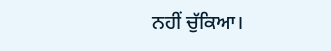ਨਹੀਂ ਚੁੱਕਿਆ।